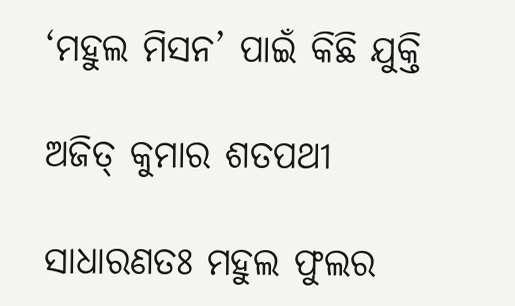‘ମହୁଲ ମିସନ’ ପାଇଁ କିଛି ଯୁକ୍ତି

ଅଜିତ୍ କୁମାର ଶତପଥୀ

ସାଧାରଣତଃ ମହୁଲ ଫୁଲର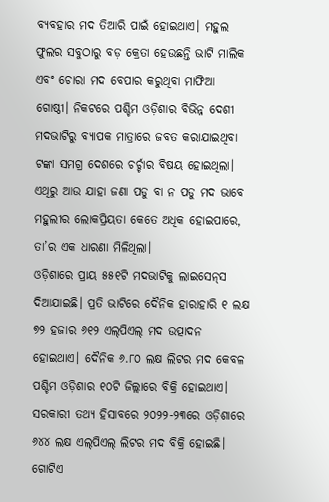ବ୍ୟବହାର ମଦ ତିଆରି ପାଇଁ ହୋଇଥାଏ। ମହୁଲ ଫୁଲର ସବୁଠାରୁ ବଡ଼ କ୍ରେତା ହେଉଛନ୍ତି ଭାଟି ମାଲିକ ଏବଂ ଚୋରା ମଦ ବେପାର କରୁଥିବା ମାଫିଆ ଗୋଷ୍ଠୀ। ନିକଟରେ ପଶ୍ଚିମ ଓଡ଼ିଶାର ବିଭିନ୍ନ ଦେଶୀ ମଦଭାଟିରୁ ବ୍ୟାପକ ମାତ୍ରାରେ ଜବତ କରାଯାଇଥିବା ଟଙ୍କା ସମଗ୍ର ଦେଶରେ ଚର୍ଚ୍ଚାର ବିଷୟ ହୋଇଥିଲା। ଏଥିରୁ ଆଉ ଯାହା ଜଣା ପଡୁ ବା ନ ପଡୁ ମଦ ଭାବେ ମହୁଲୀର ଲୋକପ୍ରିୟତା କେତେ ଅଧିକ ହୋଇପାରେ, ତା’ର ଏକ ଧାରଣା ମିଳିଥିଲା।
ଓଡ଼ିଶାରେ ପ୍ରାୟ ୫୫୧ଟି ମଦଭାଟିକୁ ଲାଇସେନ୍‌ସ ଦିଆଯାଇଛି। ପ୍ରତି ଭାଟିରେ ଦୈନିକ ହାରାହାରି ୧ ଲକ୍ଷ ୭୨ ହଜାର ୬୧୨ ଏଲ୍‌ପିଏଲ୍‌ ମଦ ଉତ୍ପାଦନ ହୋଇଥାଏ। ଦୈନିକ ୬.୮୦ ଲକ୍ଷ ଲିଟର‌ ମଦ କେବଳ ପଶ୍ଚିମ ଓଡ଼ିଶାର ୧୦ଟି ଜିଲ୍ଲାରେ ବିକ୍ରି ହୋଇଥାଏ। ସରକାରୀ ତଥ୍ୟ ହିସାବରେ ୨୦୨୨-୨୩ରେ ଓଡ଼ିଶାରେ ୬୪୪ ଲକ୍ଷ ଏଲ୍‌ପିଏଲ୍‌ ଲିଟର ମଦ ବିକ୍ରି ହୋଇଛି। ଗୋଟିଏ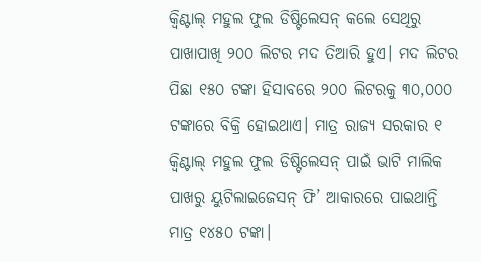କ୍ବିଣ୍ଟାଲ୍ ମହୁଲ ଫୁଲ ଡିଷ୍ଟିଲେସନ୍ କଲେ ସେଥିରୁ ପାଖାପାଖି ୨୦୦ ଲିଟର ମଦ ତିଆରି ହୁଏ। ମଦ ଲିଟର ପିଛା ୧୫୦ ଟଙ୍କା ହିସାବରେ ୨୦୦ ଲିଟର‌କୁ ୩୦,୦୦୦ ଟଙ୍କାରେ ବିକ୍ରି ହୋଇଥାଏ। ମାତ୍ର ରାଜ୍ୟ ସରକାର ୧ କ୍ବିଣ୍ଟାଲ୍ ମହୁଲ ଫୁଲ ଡିଷ୍ଟିଲେସନ୍ ପାଇଁ ଭାଟି ମାଲିକ ପାଖରୁ ୟୁଟିଲାଇଜେସନ୍‌ ଫି’ ଆକାରରେ ପାଇଥାନ୍ତି ମାତ୍ର ୧୪୫୦ ଟଙ୍କା।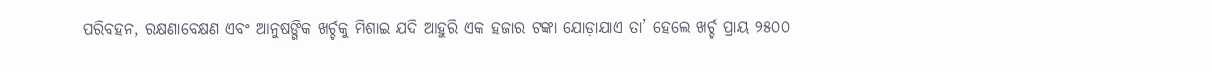ପରିବହନ, ରକ୍ଷଣାବେକ୍ଷଣ ଏବଂ ଆନୁଷଙ୍ଗିକ ଖର୍ଚ୍ଚକୁ ମିଶାଇ ଯଦି ଆହୁରି ଏକ ହଜାର ଟଙ୍କା ଯୋଡ଼ାଯାଏ ତା’ ହେଲେ ଖର୍ଚ୍ଚ ପ୍ରାୟ ୨୫୦୦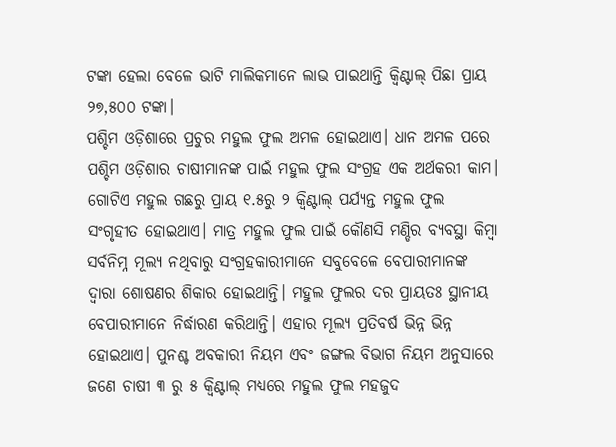ଟଙ୍କା ହେଲା ବେଳେ ଭାଟି ମାଲିକମାନେ ଲାଭ ପାଇଥାନ୍ତି କ୍ବିଣ୍ଟାଲ୍ ପିଛା ପ୍ରାୟ ୨୭,୫୦୦ ଟଙ୍କା।
ପଶ୍ଚିମ ଓଡ଼ିଶାରେ ପ୍ରଚୁର ମହୁଲ ଫୁଲ ଅମଳ ହୋଇଥାଏ। ଧାନ ଅମଳ ପରେ ପଶ୍ଚିମ ଓଡ଼ିଶାର ଚାଷୀମାନଙ୍କ ପାଇଁ ମହୁଲ ଫୁଲ ସଂଗ୍ରହ ଏକ ଅର୍ଥକରୀ କାମ। ଗୋଟିଏ ମହୁଲ ଗଛରୁ ପ୍ରାୟ ୧.୫ରୁ ୨ କ୍ବିଣ୍ଟାଲ୍ ପର୍ଯ୍ୟନ୍ତ ମହୁଲ ଫୁଲ ସଂଗୃହୀତ ହୋଇଥାଏ। ମାତ୍ର ମହୁଲ ଫୁଲ ପାଇଁ କୌଣସି ମଣ୍ଡିର ବ୍ୟବସ୍ଥା କିମ୍ବା ସର୍ବନିମ୍ନ ମୂଲ୍ୟ ନଥିବାରୁ ସଂଗ୍ରହକାରୀମାନେ ସବୁବେଳେ ବେପାରୀମାନଙ୍କ ଦ୍ୱାରା ଶୋଷଣର ଶିକାର ହୋଇଥାନ୍ତି। ମହୁଲ ଫୁଲର ଦର ପ୍ରାୟତଃ ସ୍ଥାନୀୟ ବେପାରୀମାନେ ନିର୍ଦ୍ଧାରଣ କରିଥାନ୍ତି। ଏହାର ମୂଲ୍ୟ ପ୍ରତିବର୍ଷ ଭିନ୍ନ ଭିନ୍ନ ହୋଇଥାଏ। ପୁନଶ୍ଚ ଅବକାରୀ ନିୟମ ଏବଂ ଜଙ୍ଗଲ ବିଭାଗ ନିୟମ ଅନୁସାରେ ଜଣେ ଚାଷୀ ୩ ରୁ ୫ କ୍ବିଣ୍ଟାଲ୍ ମଧ୍ୟରେ ମହୁଲ ଫୁଲ ମହଜୁଦ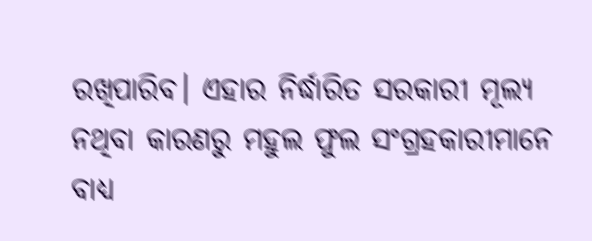ରଖିପାରିବ। ଏହାର ନିର୍ଦ୍ଧାରିତ ସରକାରୀ ମୂଲ୍ୟ ନଥିବା କାରଣରୁ ମହୁଲ ଫୁଲ ସଂଗ୍ରହକାରୀମାନେ ବାଧ୍ୟ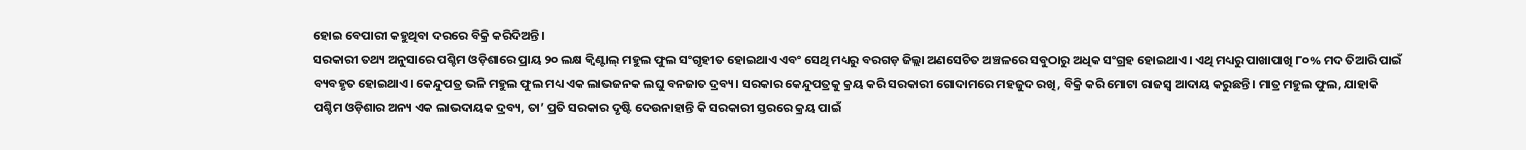ହୋଇ ବେପାରୀ କହୁଥିବା ଦରରେ ବିକ୍ରି କରିଦିଅନ୍ତି।
ସରକାରୀ ତଥ୍ୟ ଅନୁସାରେ ପଶ୍ଚିମ ଓଡ଼ିଶାରେ ପ୍ରାୟ ୨୦ ଲକ୍ଷ କ୍ବିଣ୍ଟାଲ୍ ମହୁଲ ଫୁଲ ସଂଗୃହୀତ ହୋଇଥାଏ ଏବଂ ସେଥି ମଧ୍ୟରୁ ବରଗଡ଼ ଜିଲ୍ଲା ଅଣସେଚିତ ଅଞ୍ଚଳରେ ସବୁଠାରୁ ଅଧିକ ସଂଗ୍ରହ ହୋଇଥାଏ। ଏଥି ମଧ୍ୟରୁ ପାଖାପାଖି ୮୦% ମଦ ତିଆରି ପାଇଁ ବ୍ୟବହୃତ ହୋଇଥାଏ। କେନ୍ଦୁପତ୍ର ଭଳି ମହୁଲ ଫୁଲ ମଧ୍ୟ ଏକ ଲାଭଜନକ ଲଘୁ ବନଜାତ ଦ୍ରବ୍ୟ। ସରକାର କେନ୍ଦୁପତ୍ରକୁ କ୍ରୟ କରି ସରକାରୀ ଗୋଦାମରେ ମହଜୁଦ ରଖି, ବିକ୍ରି କରି ମୋଟା ରାଜସ୍ୱ ଆଦାୟ କରୁଛନ୍ତି। ମାତ୍ର ମହୁଲ ଫୁଲ, ଯାହାକି ପଶ୍ଚିମ ଓଡ଼ିଶାର ଅନ୍ୟ ଏକ ଲାଭଦାୟକ ଦ୍ରବ୍ୟ, ତା’ ପ୍ରତି ସରକାର ଦୃଷ୍ଟି ଦେଉନାହାନ୍ତି କି ସରକାରୀ ସ୍ତରରେ କ୍ରୟ ପାଇଁ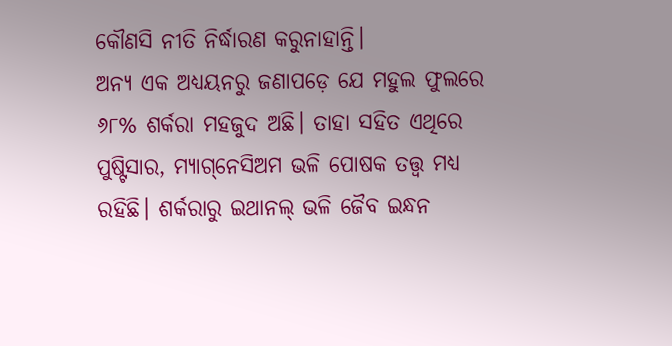କୌଣସି ନୀତି ନିର୍ଦ୍ଧାରଣ କରୁନାହାନ୍ତି।
ଅନ୍ୟ ଏକ ଅଧ୍ୟୟନରୁ ଜଣାପଡ଼େ ଯେ ମହୁଲ ଫୁଲରେ ୬୮% ଶର୍କରା ମହଜୁଦ ଅଛି। ତାହା ସହିତ ଏଥିରେ ପୁଷ୍ଟିସାର, ମ୍ୟାଗ୍‌ନେସିଅମ ଭଳି ପୋଷକ ତତ୍ତ୍ବ ମଧ୍ୟ ରହିଛି। ଶର୍କରାରୁ ଇଥାନଲ୍ ଭଳି ଜୈବ ଇନ୍ଧନ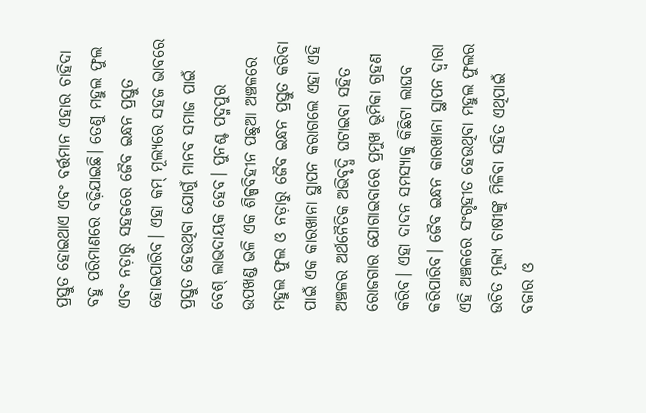ପ୍ରସ୍ତୁତ ହୋଇଥାଏ ଏବଂ ବର୍ତ୍ତମାନ ଏହାର ଚାହିଦା ବହୁ ପରିମାଣରେ ବଢ଼ିଯାଇଛି। ତେଣୁ ମହୁଲ ଫୁଲ ଏବଂ ନଡ଼ାରୁ ସହଜରେ ଜୈବ ଇନ୍ଧନ ପ୍ରସ୍ତୁତ ହୋଇପାରିବ। ଏହା କମ୍ ମୂଲ୍ୟରେ ସହଜ ଭାବରେ ପ୍ରସ୍ତୁତ ହେଉଥିବା ଯୋଗୁଁ ମାନବ ସମାଜ ପାଇଁ ବେଶ୍ ଲାଭଦାୟକ ହେବ। ପୁନଶ୍ଚ ପଦ୍ମପୁର ଉପଖଣ୍ଡ ଭଳି ଏକ ଶିଳ୍ପବିହୀନ ପଛୁଆ ଅଞ୍ଚଳରେ ମହୁଲ ଫୁଲ ଓ ନଡ଼ାରୁ ଜୈବ ଇନ୍ଧନ ପ୍ରସ୍ତୁତ କରିବା ପାଇଁ ଏକ କାରଖାନା ସ୍ଥାପନ କରାଗଲେ ଏହା ଏହି ଅଞ୍ଚଳର ଅର୍ଥନୈତିକ ଅଭିବୃଦ୍ଧି ଘଟାଇବା ସହିତ ରୋଜଗାର ଯୋଗାଇବାରେ ପ୍ରମୁଖ ଭୂମିକା ଗ୍ରହଣ କରିବ। ଏହା ଦାଦନ ସମସ୍ୟାକୁ କିଛିଟା ଲାଘବ କରିପାରିବ। ଜୈବ ଇନ୍ଧନ କାରଖାନା ସ୍ଥାପନ ଦ୍ବାରା ଏହି ଅଞ୍ଚଳରେ ସଂଗୃହୀତ ହେଉଥିବା ମହୁଲ ଫୁଲର ଉଚିତ ମୂଲ୍ୟ ଚାଷୀଙ୍କୁ ମିଳିବା ସହିତ ଏଥିପାଇଁ ବଜାର ଓ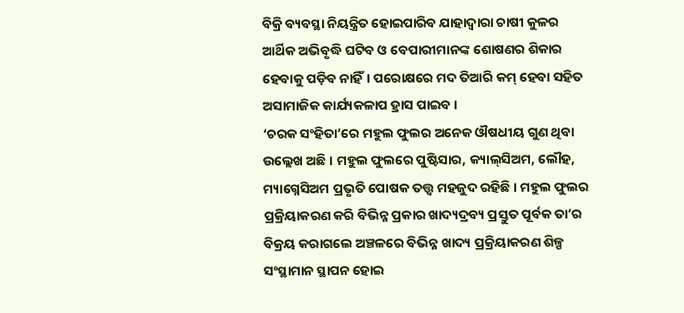ବିକ୍ରି ବ୍ୟବସ୍ଥା ନିୟନ୍ତ୍ରିତ ହୋଇପାରିବ ଯାହାଦ୍ୱାରା ଚାଷୀ କୁଳର ଆର୍ଥିକ ଅଭିବୃଦ୍ଧି ଘଟିବ ଓ ବେପାରୀମାନଙ୍କ ଶୋଷଣର ଶିକାର ହେବାକୁ ପଡ଼ିବ ନାହିଁ। ପରୋକ୍ଷରେ ମଦ ତିଆରି କମ୍ ହେବା ସହିତ ଅସାମାଜିକ କାର୍ଯ୍ୟକଳାପ ହ୍ରାସ ପାଇବ।
‘ଚରକ ସଂହିତା’ରେ ମହୁଲ ଫୁଲର ଅନେକ ଔଷଧୀୟ ଗୁଣ ଥିବା ଉଲ୍ଲେଖ ଅଛି। ମହୁଲ ଫୁଲରେ ପୁଷ୍ଟିସାର, କ୍ୟାଲ୍‌ସିଅମ, ଲୌହ, ମ୍ୟାଗ୍ନେସିଅମ ପ୍ରଭୃତି ପୋଷକ ତତ୍ତ୍ୱ ମହଜୁଦ ରହିଛି। ମହୁଲ ଫୁଲର ପ୍ରକ୍ରିୟାକରଣ କରି ବିଭିନ୍ନ ପ୍ରକାର ଖାଦ୍ୟଦ୍ରବ୍ୟ ପ୍ରସ୍ତୁତ ପୂର୍ବକ ତା’ର ବିକ୍ରୟ କରାଗଲେ ଅଞ୍ଚଳରେ ବିଭିନ୍ନ ଖାଦ୍ୟ ପ୍ରକ୍ରିୟାକରଣ ଶିଳ୍ପ ସଂସ୍ଥାମାନ ସ୍ଥାପନ ହୋଇ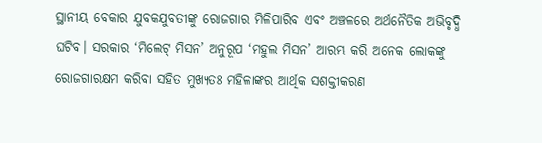ସ୍ଥାନୀୟ ବେକାର ଯୁବକଯୁବତୀଙ୍କୁ ରୋଜଗାର ମିଳିପାରିବ ଏବଂ ଅଞ୍ଚଳରେ ଅର୍ଥନୈତିକ ଅଭିବୃଦ୍ଧି ଘଟିବ। ସରକାର ‘ମିଲେଟ୍ ମିସନ’ ଅନୁରୂପ ‘ମହୁଲ ମିସନ’ ଆରମ୍ଭ କରି ଅନେକ ଲୋକଙ୍କୁ ରୋଜଗାରକ୍ଷମ କରିବା ସହିତ ମୁଖ୍ୟତଃ ମହିଳାଙ୍କର ଆର୍ଥିକ ସଶକ୍ତୀକରଣ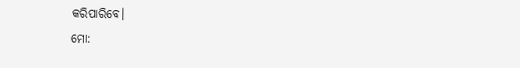କରିପାରିବେ।
ମୋ: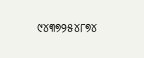୯୪୩୭୨୫୪୮୭୪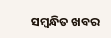ସମ୍ବନ୍ଧିତ ଖବର